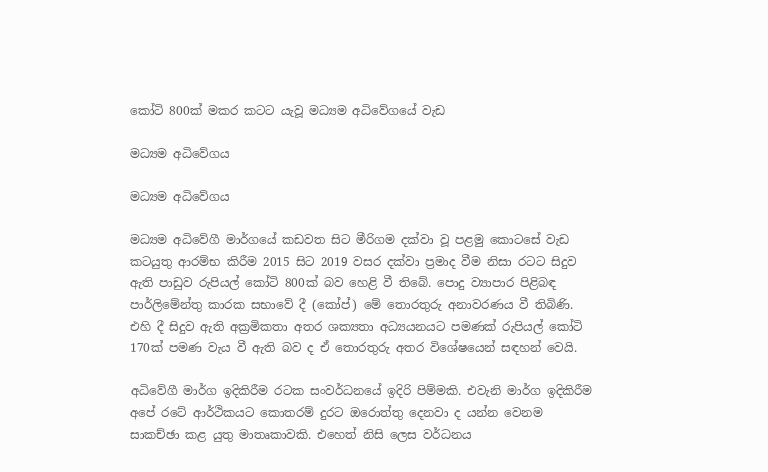කෝටි 800ක් මකර කටට යැවූ මධ්‍යම අධිවේගයේ වැඩ

මධ්‍යම අධිවේගය

මධ්‍යම අධිවේගය

මධ්‍යම අධිවේගී මාර්ගයේ කඩවත සිට මීරිගම දක්වා වූ පළමු කොටසේ වැඩ කටයුතු ආරම්භ කිරීම 2015 සිට 2019 වසර දක්වා ප්‍රමාද වීම නිසා රටට සිදුව ඇති පාඩුව රුපියල් කෝටි 800ක් බව හෙළි වී තිබේ. පොදු ව්‍යාපාර පිළිබඳ පාර්ලිමේන්තු කාරක සභාවේ දී (කෝප්) මේ තොරතුරු අනාවරණය වී තිබිණි. එහි දී සිදුව ඇති අක්‍රමිකතා අතර ශක්‍යතා අධ්‍යයනයට පමණක් රුපියල් කෝටි 170ක් පමණ වැය වී ඇති බව ද ඒ තොරතුරු අතර විශේෂයෙන් සඳහන් වෙයි.

අධිවේගී මාර්ග ඉදිකිරීම රටක සංවර්ධනයේ ඉදිරි පිම්මකි. එවැනි මාර්ග ඉදිකිරීම අපේ රටේ ආර්ථිකයට කොතරම් දුරට ඔරොත්තු දෙනවා ද යන්න වෙනම සාකච්ඡා කළ යුතු මාතෘකාවකි. එහෙත් නිසි ලෙස වර්ධනය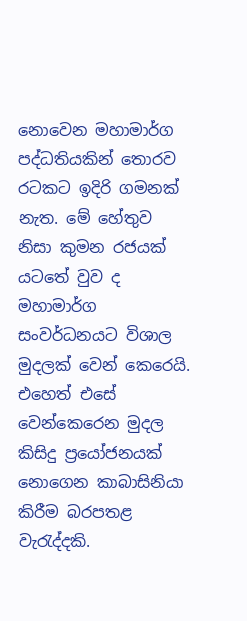නොවෙන මහාමාර්ග පද්ධතියකින් තොරව රටකට ඉදිරි ගමනක් නැත. මේ හේතුව නිසා කුමන රජයක් යටතේ වුව ද මහාමාර්ග සංවර්ධනයට විශාල මුදලක් වෙන් කෙරෙයි. එහෙත් එසේ වෙන්කෙරෙන මුදල කිසිදු ප්‍රයෝජනයක් නොගෙන කාබාසිනියා කිරීම බරපතළ වැරැද්දකි.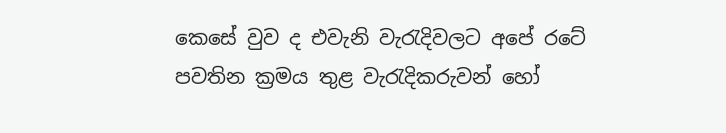කෙසේ වුව ද එවැනි වැරැදිවලට අපේ රටේ පවතින ක්‍රමය තුළ වැරැදිකරුවන් හෝ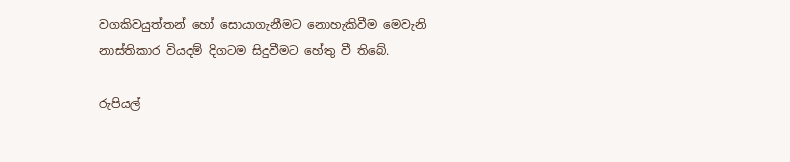වගකිවයුත්තන් හෝ සොයාගැනීමට නොහැකිවීම මෙවැනි නාස්තිකාර වියදම් දිගටම සිදුවීමට හේතු වී තිබේ.

රුපියල්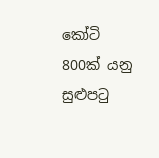කෝටි 800ක් යනු සුළුපටු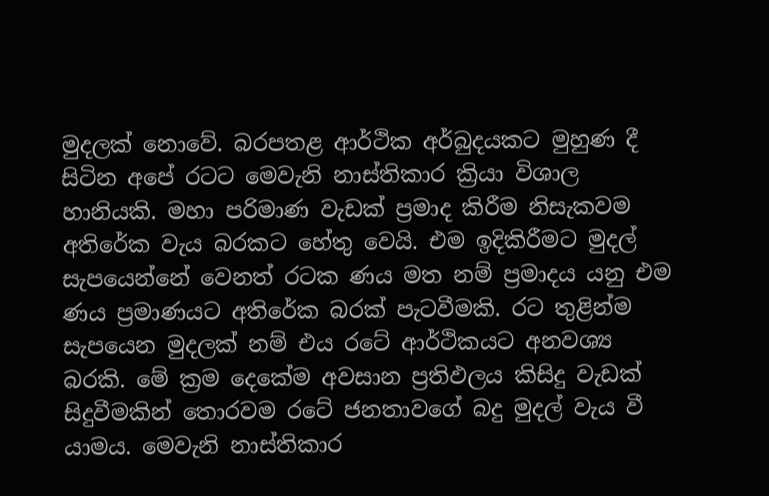මුදලක් නොවේ. බරපතළ ආර්ථික අර්බුදයකට මුහුණ දී සිටින අපේ රටට මෙවැනි නාස්තිකාර ක්‍රියා විශාල හානියකි. මහා පරිමාණ වැඩක් ප්‍රමාද කිරීම නිසැකවම අතිරේක වැය බරකට හේතු වෙයි. එම ඉදිකිරීමට මුදල් සැපයෙන්නේ වෙනත් රටක ණය මත නම් ප්‍රමාදය යනු එම ණය ප්‍රමාණයට අතිරේක බරක් පැටවීමකි. රට තුළින්ම සැපයෙන මුදලක් නම් එය රටේ ආර්ථිකයට අනවශ්‍ය බරකි. මේ ක්‍රම දෙකේම අවසාන ප්‍රතිඵලය කිසිදු වැඩක් සිදුවීමකින් තොරවම රටේ ජනතාවගේ බදු මුදල් වැය වී යාමය. මෙවැනි නාස්තිකාර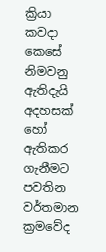ක්‍රියා කවදා කෙසේ නිමවනු ඇතිදැයි අදහසක් හෝ ඇතිකර ගැනීමට පවතින වර්තමාන ක්‍රමවේද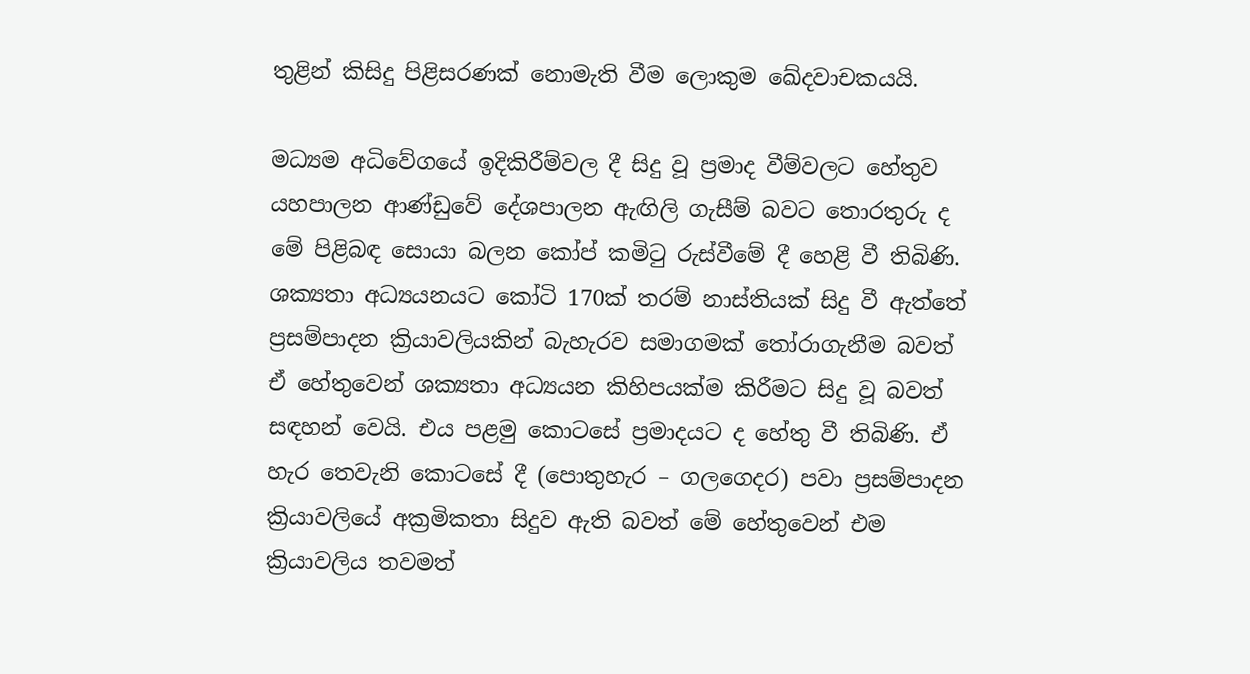තුළින් කිසිදු පිළිසරණක් නොමැති වීම ලොකුම ඛේදවාචකයයි.

මධ්‍යම අධිවේගයේ ඉදිකිරීම්වල දී සිදු වූ ප්‍රමාද වීම්වලට හේතුව යහපාලන ආණ්ඩුවේ දේශපාලන ඇඟිලි ගැසීම් බවට තොරතුරු ද මේ පිළිබඳ සොයා බලන කෝප් කමිටු රුස්වීමේ දී හෙළි වී තිබිණි. ශක්‍යතා අධ්‍යයනයට කෝටි 170ක් තරම් නාස්තියක් සිදු වී ඇත්තේ ප්‍රසම්පාදන ක්‍රියාවලියකින් බැහැරව සමාගමක් තෝරාගැනීම බවත් ඒ හේතුවෙන් ශක්‍යතා අධ්‍යයන කිහිපයක්ම කිරීමට සිදු වූ බවත් සඳහන් වෙයි. එය පළමු කොටසේ ප්‍රමාදයට ද හේතු වී තිබිණි. ඒ හැර තෙවැනි කොටසේ දී (පොතුහැර – ගලගෙදර) පවා ප්‍රසම්පාදන ක්‍රියාවලියේ අක්‍රමිකතා සිදුව ඇති බවත් මේ හේතුවෙන් එම ක්‍රියාවලිය තවමත්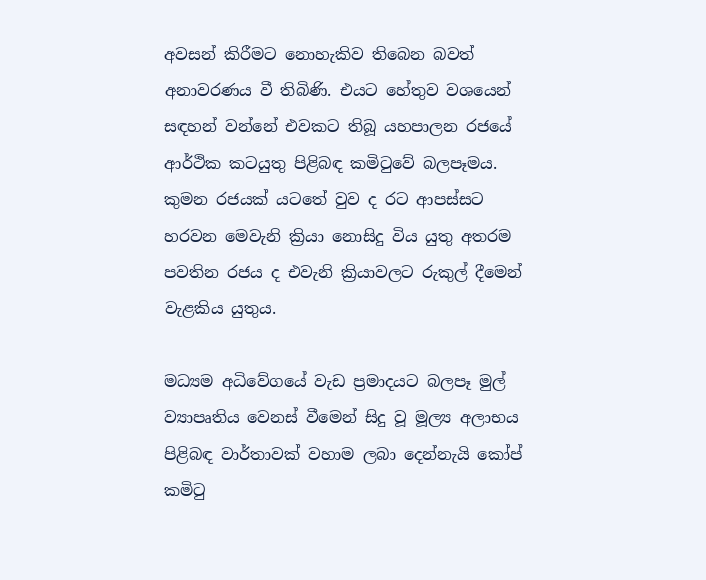අවසන් කිරීමට නොහැකිව තිබෙන බවත් අනාවරණය වී තිබිණි. එයට හේතුව වශයෙන් සඳහන් වන්නේ එවකට තිබූ යහපාලන රජයේ ආර්ථික කටයුතු පිළිබඳ කමිටුවේ බලපෑමය. කුමන රජයක් යටතේ වුව ද රට ආපස්සට හරවන මෙවැනි ක්‍රියා නොසිදු විය යුතු අතරම පවතින රජය ද එවැනි ක්‍රියාවලට රුකුල් දීමෙන් වැළකිය යුතුය.

මධ්‍යම අධිවේගයේ වැඩ ප්‍රමාදයට බලපෑ මුල් ව්‍යාපෘතිය වෙනස් වීමෙන් සිදු වූ මූල්‍ය අලාභය පිළිබඳ වාර්තාවක් වහාම ලබා දෙන්නැයි කෝප් කමිටු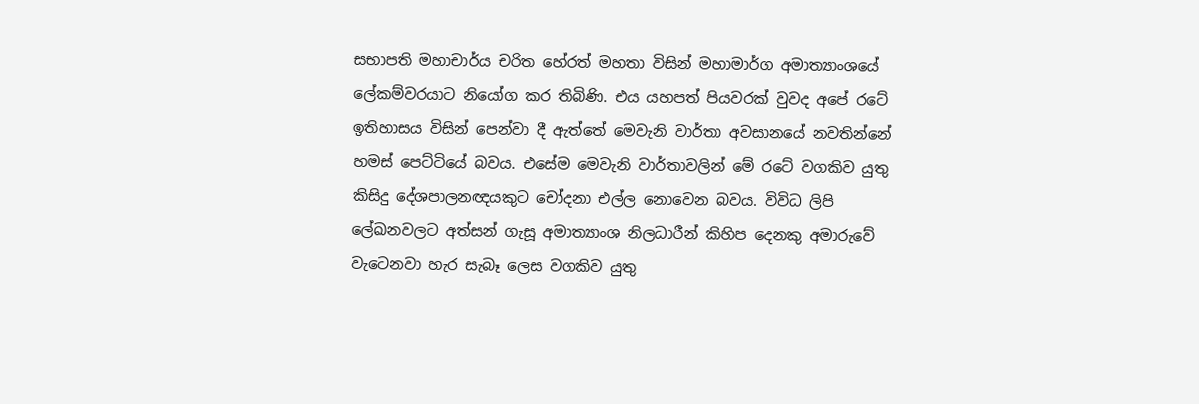සභාපති මහාචාර්ය චරිත හේරත් මහතා විසින් මහාමාර්ග අමාත්‍යාංශයේ ලේකම්වරයාට නියෝග කර තිබිණි. එය යහපත් පියවරක් වුවද අපේ රටේ ඉතිහාසය විසින් පෙන්වා දී ඇත්තේ මෙවැනි වාර්තා අවසානයේ නවතින්නේ හමස් පෙට්ටියේ බවය. එසේම මෙවැනි වාර්තාවලින් මේ රටේ වගකිව යුතු කිසිදු දේශපාලනඥයකුට චෝදනා එල්ල නොවෙන බවය. විවිධ ලිපි ලේඛනවලට අත්සන් ගැසූ අමාත්‍යාංශ නිලධාරීන් කිහිප දෙනකු අමාරුවේ වැටෙනවා හැර සැබෑ ලෙස වගකිව යුතු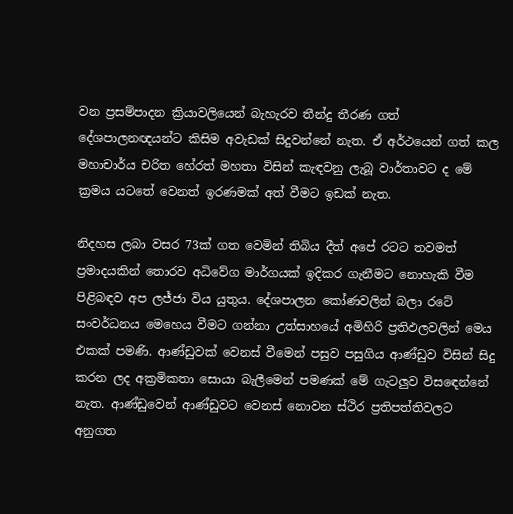වන ප්‍රසම්පාදන ක්‍රියාවලියෙන් බැහැරව තීන්දු තීරණ ගත් දේශපාලනඥයන්ට කිසිම අවැඩක් සිදුවන්නේ නැත. ඒ අර්ථයෙන් ගත් කල මහාචාර්ය චරිත හේරත් මහතා විසින් කැඳවනු ලැබූ වාර්තාවට ද මේ ක්‍රමය යටතේ වෙනත් ඉරණමක් අත් වීමට ඉඩක් නැත.

නිදහස ලබා වසර 73ක් ගත වෙමින් තිබිය දීත් අපේ රටට තවමත් ප්‍රමාදයකින් තොරව අධිවේග මාර්ගයක් ඉදිකර ගැනීමට නොහැකි වීම පිළිබඳව අප ලජ්ජා විය යුතුය. දේශපාලන කෝණවලින් බලා රටේ සංවර්ධනය මෙහෙය වීමට ගන්නා උත්සාහයේ අමිහිරි ප්‍රතිඵලවලින් මෙය එකක් පමණි. ආණ්ඩුවක් වෙනස් වීමෙන් පසුව පසුගිය ආණ්ඩුව විසින් සිදු කරන ලද අක්‍රමිකතා සොයා බැලීමෙන් පමණක් මේ ගැටලුව විසඳෙන්නේ නැත. ආණ්ඩුවෙන් ආණ්ඩුවට වෙනස් නොවන ස්ථිර ප්‍රතිපත්තිවලට අනුගත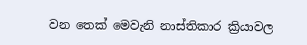වන තෙක් මෙවැනි නාස්තිකාර ක්‍රියාවල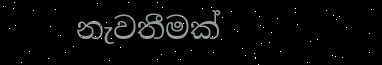නැවතීමක්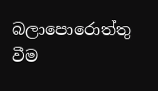බලාපොරොත්තු වීම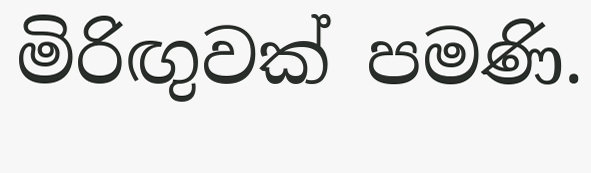මිරිඟුවක් පමණි.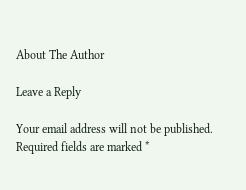About The Author

Leave a Reply

Your email address will not be published. Required fields are marked *